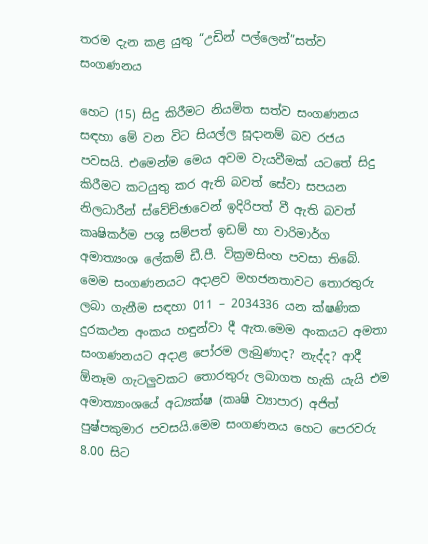තරම දැන කළ යුතු “උඩින් පල්ලෙන්”සත්ව සංගණනය

හෙට (15) සිදු කිරීමට නියමිත සත්ව සංගණනය සඳහා මේ වන විට සියල්ල සූදානම් බව රජය පවසයි. එමෙන්ම මෙය අවම වැයවීමක් යටතේ සිදු කිරීමට කටයුතු කර ඇති බවත් සේවා සපයන නිලධාරීන් ස්වේච්ඡාවෙන් ඉදිරිපත් වී ඇති බවත් කෘෂිකර්ම පශු සම්පත් ඉඩම් හා වාරිමාර්ග අමාත්‍යංශ ලේකම් ඩී.පී. වික්‍රමසිංහ පවසා තිබේ. මෙම සංගණනයට අදාළව මහජනතාවට තොරතුරු ලබා ගැනීම සඳහා 011 – 2034336 යන ක්ෂණික දුරකථන අංකය හඳුන්වා දී ඇත.මෙම අංකයට අමතා සංගණනයට අදාළ පෝරම ලැබුණාද? නැද්ද? ආදී ඕනෑම ගැටලුවකට තොරතුරු ලබාගත හැකි යැයි එම අමාත්‍යාංශයේ අධ්‍යක්ෂ (කෘෂි ව්‍යාපාර) අජිත් පුෂ්පකුමාර පවසයි.මෙම සංගණනය හෙට පෙරවරු 8.00 සිට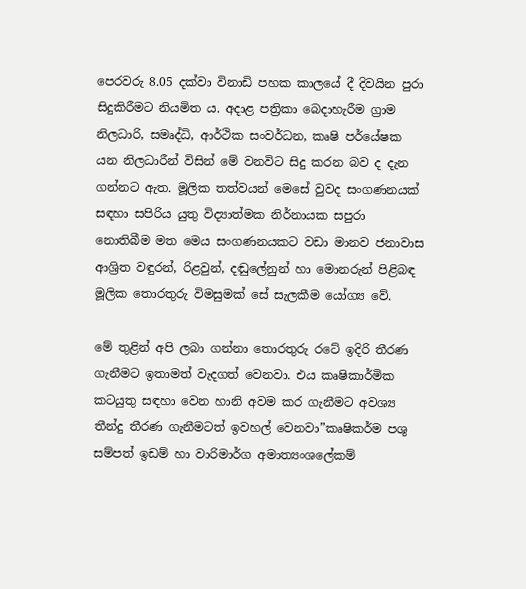පෙරවරු 8.05 දක්වා විනාඩි පහක කාලයේ දී දිවයින පුරා සිදුකිරීමට නියමිත ය. අදාළ පත්‍රිකා බෙදාහැරීම ග්‍රාම නිලධාරි, සමෘද්ධි, ආර්ථික සංවර්ධන, කෘෂි පර්යේෂක යන නිලධාරීන් විසින් මේ වනවිට සිදු කරන බව ද දැන ගන්නට ඇත. මූලික තත්වයන් මෙසේ වුවද සංගණනයක් සඳහා සපිරිය යුතු විද්‍යාත්මක නිර්නායක සපුරා නොතිබීම මත මෙය සංගණනයකට වඩා මානව ජනාවාස ආශ්‍රිත වඳුරන්, රිළවුන්, දඬුලේනුන් හා මොනරුන් පිළිබඳ මූලික තොරතුරු විමසුමක් සේ සැලකීම යෝග්‍ය වේ.

මේ තුළින් අපි ලබා ගන්නා තොරතුරු රටේ ඉදිරි තීරණ ගැනීමට ඉතාමත් වැදගත් වෙනවා. එය කෘෂිකාර්මික කටයුතු සඳහා වෙන හානි අවම කර ගැනීමට අවශ්‍ය තීන්දු තීරණ ගැනීමටත් ඉවහල් වෙනවා”කෘෂිකර්ම පශු සම්පත් ඉඩම් හා වාරිමාර්ග අමාත්‍යංශලේකම්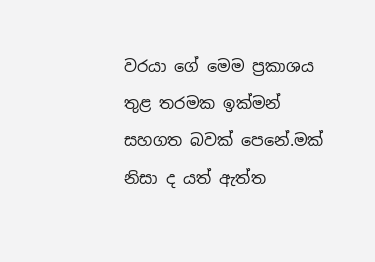වරයා ගේ මෙම ප්‍රකාශය තුළ තරමක ඉක්මන් සහගත බවක් පෙනේ.මක් නිසා ද යත් ඇත්ත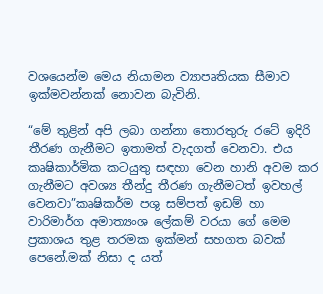වශයෙන්ම මෙය නියාමන ව්‍යාපෘතියක සීමාව ඉක්මවන්නක් නොවන බැවිනි.

“මේ තුළින් අපි ලබා ගන්නා තොරතුරු රටේ ඉදිරි තීරණ ගැනීමට ඉතාමත් වැදගත් වෙනවා. එය කෘෂිකාර්මික කටයුතු සඳහා වෙන හානි අවම කර ගැනීමට අවශ්‍ය තීන්දු තීරණ ගැනීමටත් ඉවහල් වෙනවා”කෘෂිකර්ම පශු සම්පත් ඉඩම් හා වාරිමාර්ග අමාත්‍යංශ ලේකම් වරයා ගේ මෙම ප්‍රකාශය තුළ තරමක ඉක්මන් සහගත බවක් පෙනේ.මක් නිසා ද යත්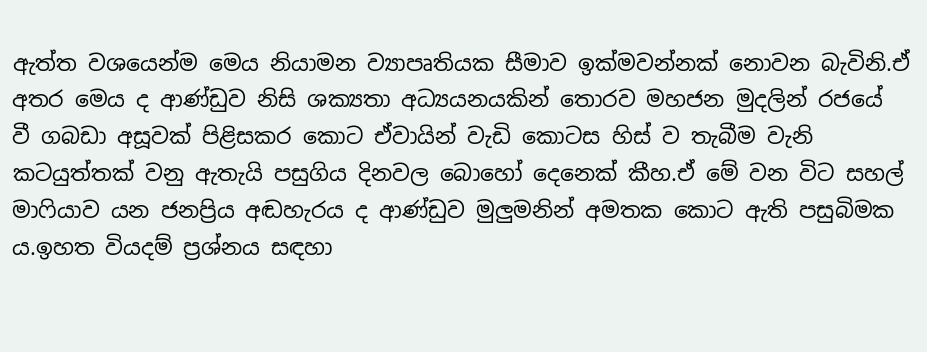ඇත්ත වශයෙන්ම මෙය නියාමන ව්‍යාපෘතියක සීමාව ඉක්මවන්නක් නොවන බැවිනි.ඒ අතර මෙය ද ආණ්ඩුව නිසි ශක්‍යතා අධ්‍යයනයකින් තොරව මහජන මුදලින් රජයේ වී ගබඩා අසූවක් පිළිසකර කොට ඒවායින් වැඩි කොටස හිස් ව තැබීම වැනි කටයුත්තක් වනු ඇතැයි පසුගිය දිනවල බොහෝ දෙනෙක් කීහ.ඒ මේ වන විට සහල් මාෆියාව යන ජනප්‍රිය අඬහැරය ද ආණ්ඩුව මුලුමනින් අමතක කොට ඇති පසුබිමක ය.ඉහත වියදම් ප්‍රශ්නය සඳහා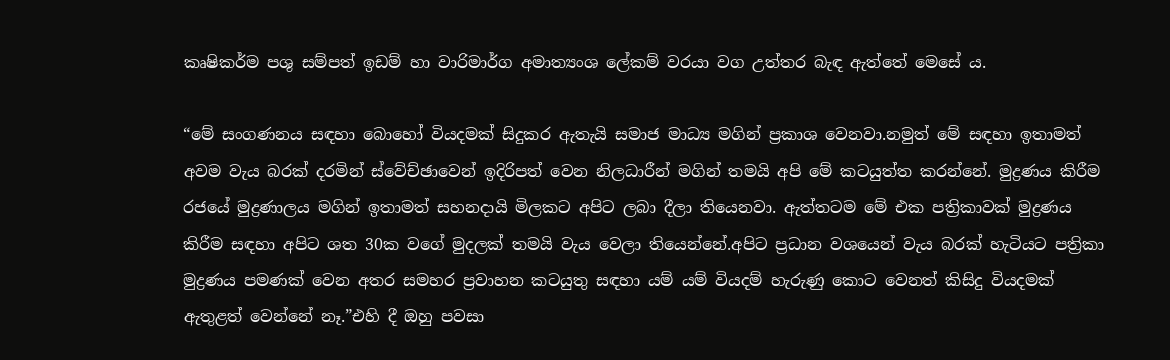කෘෂිකර්ම පශු සම්පත් ඉඩම් හා වාරිමාර්ග අමාත්‍යංශ ලේකම් වරයා වග උත්තර බැඳ ඇත්තේ මෙසේ ය.

“මේ සංගණනය සඳහා බොහෝ වියදමක් සිදුකර ඇතැයි සමාජ මාධ්‍ය මගින් ප්‍රකාශ වෙනවා.නමුත් මේ සඳහා ඉතාමත් අවම වැය බරක් දරමින් ස්වේච්ඡාවෙන් ඉදිරිපත් වෙන නිලධාරීන් මගින් තමයි අපි මේ කටයුත්ත කරන්නේ. මුද්‍රණය කිරීම රජයේ මුද්‍රණාලය මගින් ඉතාමත් සහනදායි මිලකට අපිට ලබා දීලා තියෙනවා. ඇත්තටම මේ එක පත්‍රිකාවක් මුද්‍රණය කිරීම සඳහා අපිට ශත 30ක වගේ මුදලක් තමයි වැය වෙලා තියෙන්නේ.අපිට ප්‍රධාන වශයෙන් වැය බරක් හැටියට පත්‍රිකා මුද්‍රණය පමණක් වෙන අතර සමහර ප්‍රවාහන කටයුතු සඳහා යම් යම් වියදම් හැරුණු කොට වෙනත් කිසිදු වියදමක් ඇතුළත් වෙන්නේ නෑ.”එහි දී ඔහු පවසා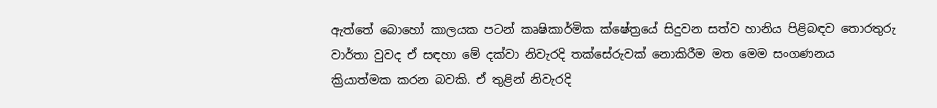ඇත්තේ බොහෝ කාලයක පටන් කෘෂිකාර්මික ක්ෂේත්‍රයේ සිදුවන සත්ව හානිය පිළිබඳව තොරතුරු වාර්තා වුවද ඒ සඳහා මේ දක්වා නිවැරදි තක්සේරුවක් නොකිරීම මත මෙම සංගණනය ක්‍රියාත්මක කරන බවකි. ඒ තුළින් නිවැරදි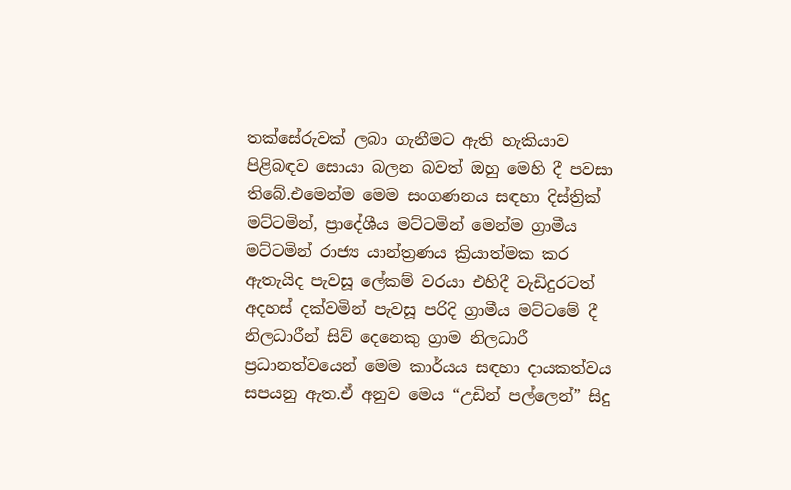තක්සේරුවක් ලබා ගැනීමට ඇති හැකියාව පිළිබඳව සොයා බලන බවත් ඔහු මෙහි දී පවසා තිබේ.එමෙන්ම මෙම සංගණනය සඳහා දිස්ත්‍රික් මට්ටමින්, ප්‍රාදේශීය මට්ටමින් මෙන්ම ග්‍රාමීය මට්ටමින් රාජ්‍ය යාන්ත්‍රණය ක්‍රියාත්මක කර ඇතැයිද පැවසූ ලේකම් වරයා එහිදී වැඩිදුරටත් අදහස් දක්වමින් පැවසූ පරිදි ග්‍රාමීය මට්ටමේ දී නිලධාරීන් සිව් දෙනෙකු ග්‍රාම නිලධාරී ප්‍රධානත්වයෙන් මෙම කාර්යය සඳහා දායකත්වය සපයනු ඇත.ඒ අනුව මෙය “උඩින් පල්ලෙන්” සිදු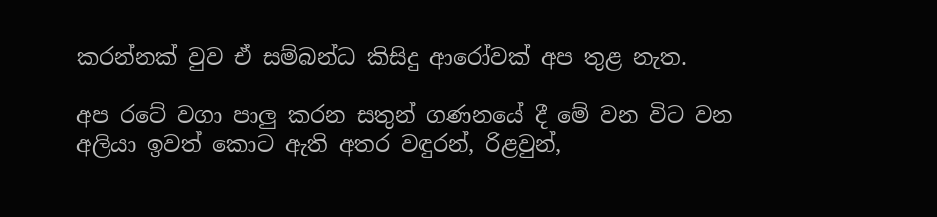කරන්නක් වුව ඒ සම්බන්ධ කිසිදු ආරෝවක් අප තුළ නැත.

අප රටේ වගා පාලු කරන සතුන් ගණනයේ දී මේ වන විට වන අලියා ඉවත් කොට ඇති අතර වඳුරන්, රිළවුන්,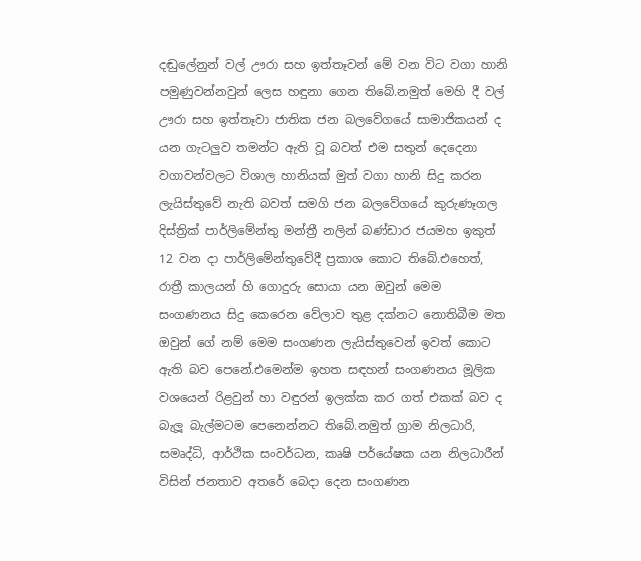දඬුලේනුන් වල් ඌරා සහ ඉත්තෑවන් මේ වන විට වගා හානි පමුණුවන්නවුන් ලෙස හඳුනා ගෙන තිබේ.නමුත් මෙහි දී වල් ඌරා සහ ඉත්තෑවා ජාතික ජන බලවේගයේ සාමාජිකයන් ද යන ගැටලුව තමන්ට ඇති වූ බවත් එම සතුන් දෙදෙනා වගාවන්වලට විශාල හානියක් මුත් වගා හානි සිදු කරන ලැයිස්තුවේ නැති බවත් සමගි ජන බලවේගයේ කුරුණෑගල දිස්ත්‍රික් පාර්ලිමේන්තු මන්ත්‍රී නලින් බණ්ඩාර ජයමහ ඉකුත් 12 වන දා පාර්ලිමේන්තුවේදී ප්‍රකාශ කොට තිබේ.එහෙත්, රාත්‍රී කාලයන් හි ගොදුරු සොයා යන ඔවුන් මෙම සංගණනය සිදු කෙරෙන වේලාව තුළ දක්නට නොතිබීම මත ඔවුන් ගේ නම් මෙම සංගණන ලැයිස්තුවෙන් ඉවත් කොට ඇති බව පෙනේ.එමෙන්ම ඉහත සඳහන් සංගණනය මූලික වශයෙන් රිළවුන් හා වඳුරන් ඉලක්ක කර ගත් එකක් බව ද බැලූ බැල්මටම පෙනෙන්නට තිබේ.නමුත් ග්‍රාම නිලධාරි, සමෘද්ධි, ආර්ථික සංවර්ධන, කෘෂි පර්යේෂක යන නිලධාරීන් විසින් ජනතාව අතරේ බෙදා දෙන සංගණන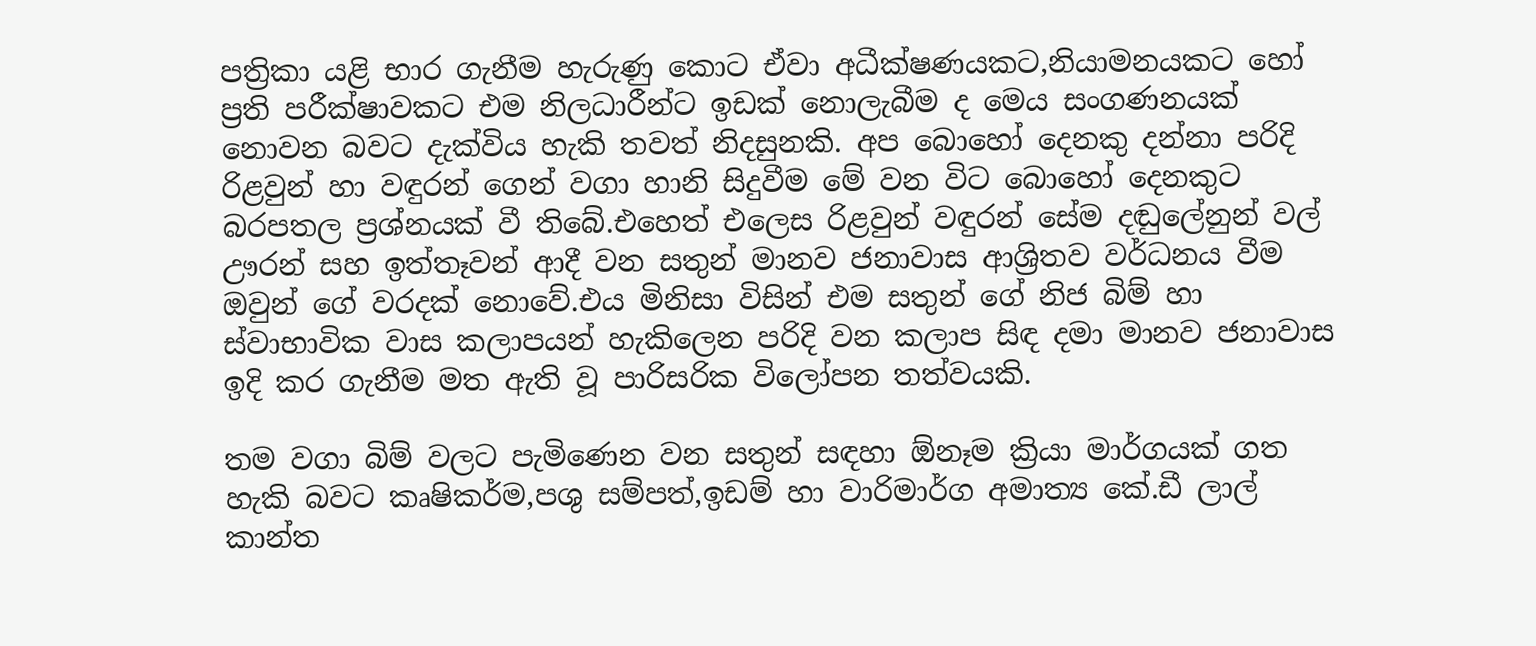පත්‍රිකා යළි භාර ගැනීම හැරුණු කොට ඒවා අධීක්ෂණයකට,නියාමනයකට හෝ ප්‍රති පරීක්ෂාවකට එම නිලධාරීන්ට ඉඩක් නොලැබීම ද මෙය සංගණනයක් නොවන බවට දැක්විය හැකි තවත් නිදසුනකි. අප බොහෝ දෙනකු දන්නා පරිදි රිළවුන් හා වඳුරන් ගෙන් වගා හානි සිදුවීම මේ වන විට බොහෝ දෙනකුට බරපතල ප්‍රශ්නයක් වී තිබේ.එහෙත් එලෙස රිළවුන් වඳුරන් සේම දඬුලේනුන් වල් ඌරන් සහ ඉත්තෑවන් ආදී වන සතුන් මානව ජනාවාස ආශ්‍රිතව වර්ධනය වීම ඔවුන් ගේ වරදක් නොවේ.එය මිනිසා විසින් එම සතුන් ගේ නිජ බිම් හා ස්වාභාවික වාස කලාපයන් හැකිලෙන පරිදි වන කලාප සිඳ දමා මානව ජනාවාස ඉදි කර ගැනීම මත ඇති වූ පාරිසරික විලෝපන තත්වයකි.

තම වගා බිම් වලට පැමිණෙන වන සතුන් සඳහා ඕනෑම ක්‍රියා මාර්ගයක් ගත හැකි බවට කෘෂිකර්ම,පශු සම්පත්,ඉඩම් හා වාරිමාර්ග අමාත්‍ය කේ.ඩී ලාල් කාන්ත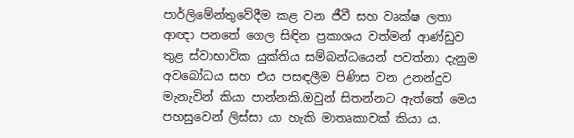පාර්ලිමේන්තුවේදීම කළ වන ජීවී සහ වෘක්ෂ ලතා ආඥා පනතේ ගෙල සිඳින ප්‍රකාශය වත්මන් ආණ්ඩුව තුළ ස්වාභාවික යුක්තිය සම්බන්ධයෙන් පවත්නා දැනුම අවබෝධය සහ එය පසඳලීම පිණිස වන උනන්දුව මැනැවින් කියා පාන්නකි.ඔවුන් සිතන්නට ඇත්තේ මෙය පහසුවෙන් ලිස්සා යා හැකි මාතෘකාවක් කියා ය.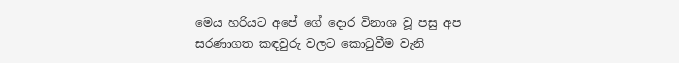මෙය හරියට අපේ ගේ දොර විනාශ වූ පසු අප සරණාගත කඳවුරු වලට කොටුවීම වැනි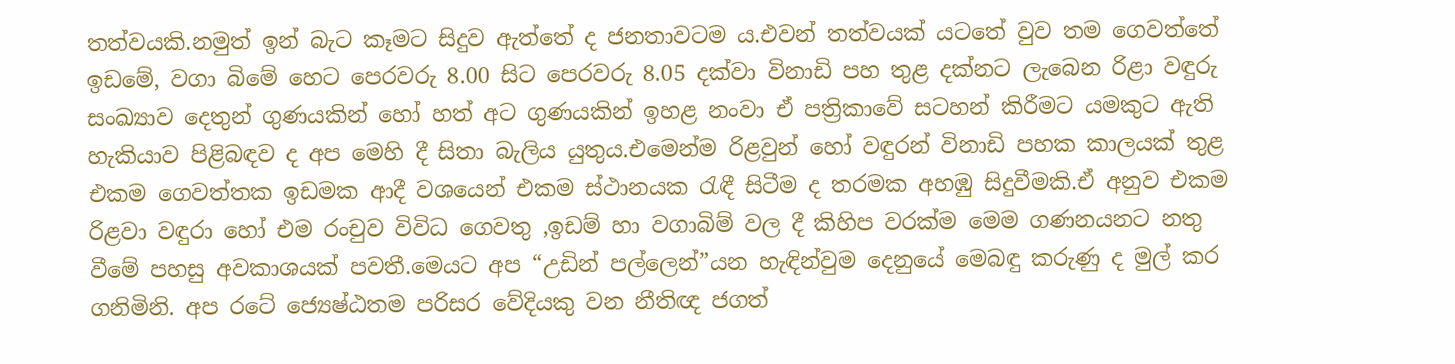තත්වයකි.නමුත් ඉන් බැට කෑමට සිදුව ඇත්තේ ද ජනතාවටම ය.එවන් තත්වයක් යටතේ වුව තම ගෙවත්තේ ඉඩමේ, වගා බිමේ හෙට පෙරවරු 8.00 සිට පෙරවරු 8.05 දක්වා විනාඩි පහ තුළ දක්නට ලැබෙන රිළා වඳුරු සංඛ්‍යාව දෙතුන් ගුණයකින් හෝ හත් අට ගුණයකින් ඉහළ නංවා ඒ පත්‍රිකාවේ සටහන් කිරීමට යමකුට ඇති හැකියාව පිළිබඳව ද අප මෙහි දී සිතා බැලිය යුතුය.එමෙන්ම රිළවුන් හෝ වඳුරන් විනාඩි පහක කාලයක් තුළ එකම ගෙවත්තක ඉඩමක ආදී වශයෙන් එකම ස්ථානයක රැඳී සිටීම ද තරමක අහඹු සිදුවීමකි.ඒ අනුව එකම රිළවා වඳුරා හෝ එම රංචුව විවිධ ගෙවතු ,ඉඩම් හා වගාබිම් වල දී කිහිප වරක්ම මෙම ගණනයනට නතු වීමේ පහසු අවකාශයක් පවතී.මෙයට අප “උඩින් පල්ලෙන්”යන හැඳින්වුම දෙනුයේ මෙබඳු කරුණු ද මුල් කර ගනිමිනි. අප රටේ ජ්‍යෙෂ්ඨතම පරිසර වේදියකු වන නීතිඥ ජගත්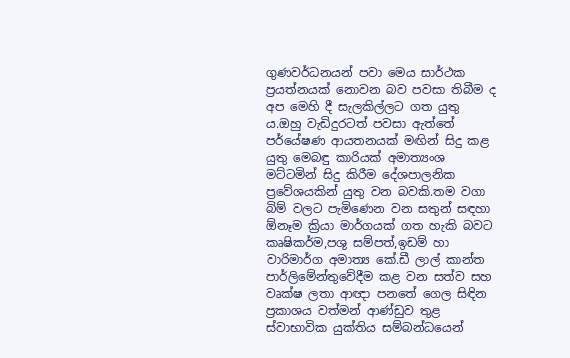ගුණවර්ධනයන් පවා මෙය සාර්ථක ප්‍රයත්නයක් නොවන බව පවසා තිබීම ද අප මෙහි දී සැලකිල්ලට ගත යුතු ය.ඔහු වැඩිදුරටත් පවසා ඇත්තේ පර්යේෂණ ආයතනයක් මඟින් සිදු කළ යුතු මෙබඳු කාරියක් අමාත්‍යංශ මට්ටමින් සිදු කිරීම දේශපාලනික ප්‍රවේශයකින් යුතු වන බවකි.තම වගා බිම් වලට පැමිණෙන වන සතුන් සඳහා ඕනෑම ක්‍රියා මාර්ගයක් ගත හැකි බවට කෘෂිකර්ම,පශු සම්පත්,ඉඩම් හා වාරිමාර්ග අමාත්‍ය කේ.ඩී ලාල් කාන්ත පාර්ලිමේන්තුවේදීම කළ වන සත්ව සහ වෘක්ෂ ලතා ආඥා පනතේ ගෙල සිඳින ප්‍රකාශය වත්මන් ආණ්ඩුව තුළ ස්වාභාවික යුක්තිය සම්බන්ධයෙන්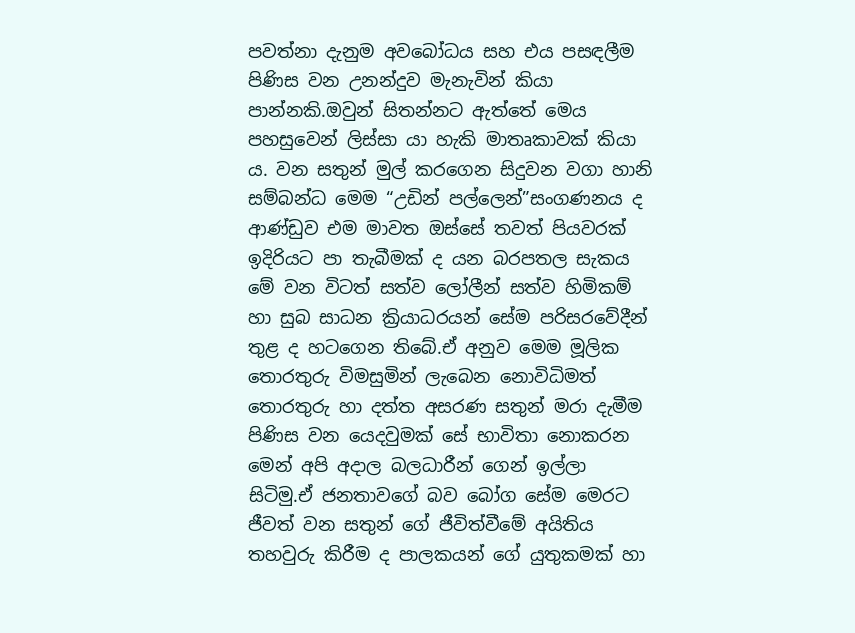පවත්නා දැනුම අවබෝධය සහ එය පසඳලීම පිණිස වන උනන්දුව මැනැවින් කියා පාන්නකි.ඔවුන් සිතන්නට ඇත්තේ මෙය පහසුවෙන් ලිස්සා යා හැකි මාතෘකාවක් කියා ය. වන සතුන් මුල් කරගෙන සිදුවන වගා හානි සම්බන්ධ මෙම “උඩින් පල්ලෙන්”සංගණනය ද ආණ්ඩුව එම මාවත ඔස්සේ තවත් පියවරක් ඉදිරියට පා තැබීමක් ද යන බරපතල සැකය මේ වන විටත් සත්ව ලෝලීන් සත්ව හිමිකම් හා සුබ සාධන ක්‍රියාධරයන් සේම පරිසරවේදීන් තුළ ද හටගෙන තිබේ.ඒ අනුව මෙම මූලික තොරතුරු විමසුමින් ලැබෙන නොවිධිමත් තොරතුරු හා දත්ත අසරණ සතුන් මරා දැමීම පිණිස වන යෙදවුමක් සේ භාවිතා නොකරන මෙන් අපි අදාල බලධාරීන් ගෙන් ඉල්ලා සිටිමු.ඒ ජනතාවගේ බව බෝග සේම මෙරට ජීවත් වන සතුන් ගේ ජීවිත්වීමේ අයිතිය තහවුරු කිරීම ද පාලකයන් ගේ යුතුකමක් හා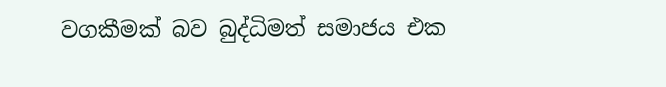වගකීමක් බව බුද්ධිමත් සමාජය එක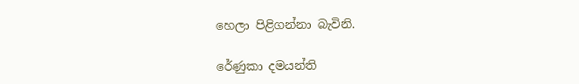හෙලා පිළිගන්නා බැවිනි.

රේණුකා දමයන්ති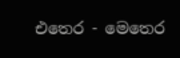එතෙර - මෙතෙර